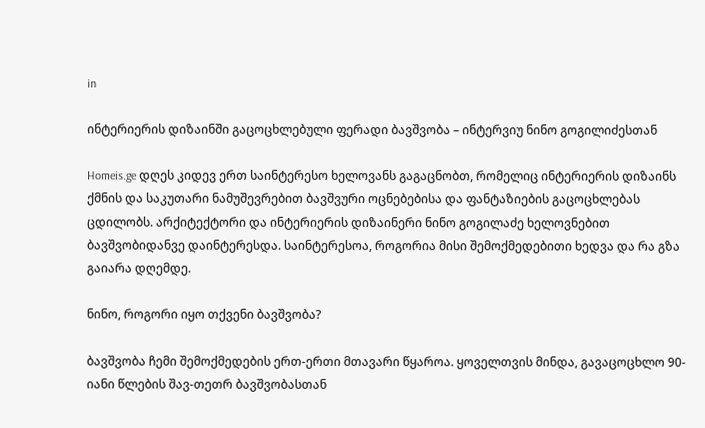in

ინტერიერის დიზაინში გაცოცხლებული ფერადი ბავშვობა – ინტერვიუ ნინო გოგილიძესთან

Homeis.ge დღეს კიდევ ერთ საინტერესო ხელოვანს გაგაცნობთ, რომელიც ინტერიერის დიზაინს ქმნის და საკუთარი ნამუშევრებით ბავშვური ოცნებებისა და ფანტაზიების გაცოცხლებას ცდილობს. არქიტექტორი და ინტერიერის დიზაინერი ნინო გოგილაძე ხელოვნებით ბავშვობიდანვე დაინტერესდა. საინტერესოა, როგორია მისი შემოქმედებითი ხედვა და რა გზა გაიარა დღემდე.

ნინო, როგორი იყო თქვენი ბავშვობა?

ბავშვობა ჩემი შემოქმედების ერთ-ერთი მთავარი წყაროა. ყოველთვის მინდა, გავაცოცხლო 90-იანი წლების შავ-თეთრ ბავშვობასთან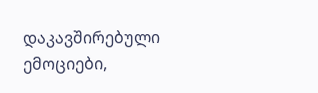დაკავშირებული ემოციები,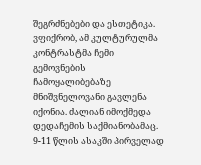შეგრძნებები და ესთეტიკა. ვფიქრობ, ამ კულტურულმა კონტრასტმა ჩემი გემოვნების ჩამოყალიბებაზე მნიშვნელოვანი გავლენა იქონია. ძალიან იმოქმედა დედაჩემის საქმიანობამაც. 9-11 წლის ასაკში პირველად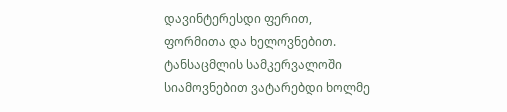დავინტერესდი ფერით, ფორმითა და ხელოვნებით. ტანსაცმლის სამკერვალოში სიამოვნებით ვატარებდი ხოლმე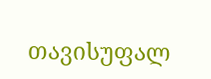თავისუფალ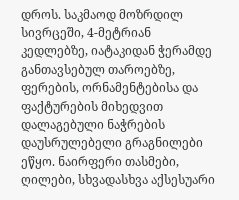დროს. საკმაოდ მოზრდილ სივრცეში, 4-მეტრიან კედლებზე, იატაკიდან ჭერამდე განთავსებულ თაროებზე, ფერების, ორნამენტებისა და  ფაქტურების მიხედვით დალაგებული ნაჭრების დაუსრულებელი გრაგნილები ეწყო. ნაირფერი თასმები, ღილები, სხვადასხვა აქსესუარი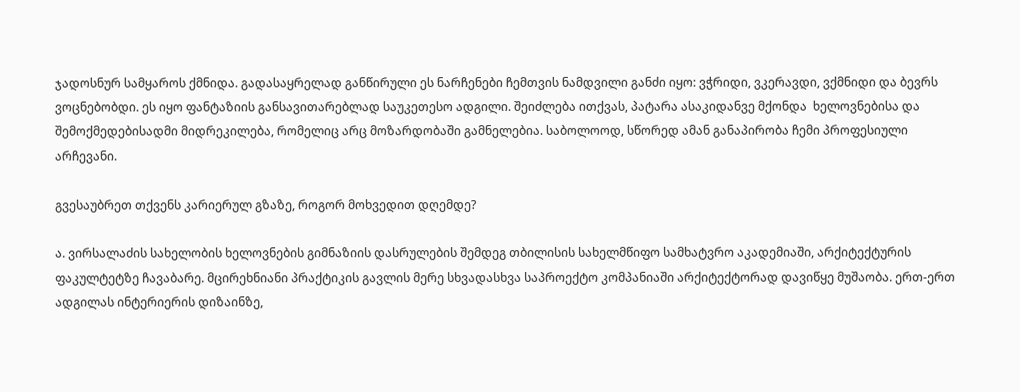ჯადოსნურ სამყაროს ქმნიდა. გადასაყრელად განწირული ეს ნარჩენები ჩემთვის ნამდვილი განძი იყო: ვჭრიდი, ვკერავდი, ვქმნიდი და ბევრს ვოცნებობდი. ეს იყო ფანტაზიის განსავითარებლად საუკეთესო ადგილი. შეიძლება ითქვას, პატარა ასაკიდანვე მქონდა  ხელოვნებისა და შემოქმედებისადმი მიდრეკილება, რომელიც არც მოზარდობაში გამნელებია. საბოლოოდ, სწორედ ამან განაპირობა ჩემი პროფესიული არჩევანი.

გვესაუბრეთ თქვენს კარიერულ გზაზე, როგორ მოხვედით დღემდე?

ა. ვირსალაძის სახელობის ხელოვნების გიმნაზიის დასრულების შემდეგ თბილისის სახელმწიფო სამხატვრო აკადემიაში, არქიტექტურის ფაკულტეტზე ჩავაბარე. მცირეხნიანი პრაქტიკის გავლის მერე სხვადასხვა საპროექტო კომპანიაში არქიტექტორად დავიწყე მუშაობა. ერთ-ერთ ადგილას ინტერიერის დიზაინზე,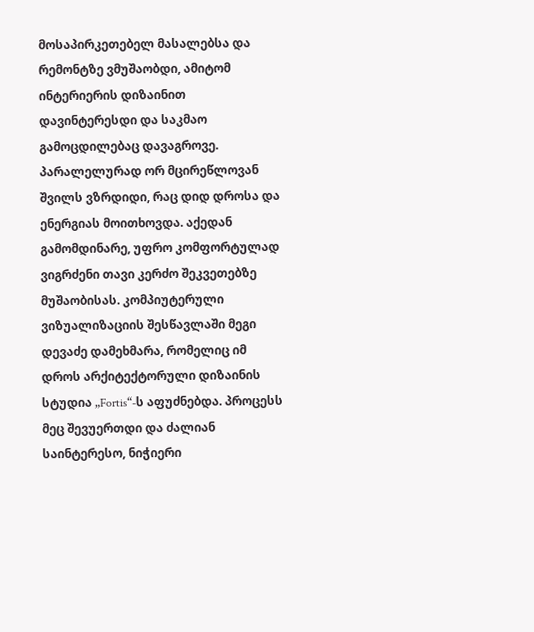მოსაპირკეთებელ მასალებსა და რემონტზე ვმუშაობდი, ამიტომ ინტერიერის დიზაინით დავინტერესდი და საკმაო გამოცდილებაც დავაგროვე. პარალელურად ორ მცირეწლოვან შვილს ვზრდიდი, რაც დიდ დროსა და ენერგიას მოითხოვდა. აქედან გამომდინარე, უფრო კომფორტულად ვიგრძენი თავი კერძო შეკვეთებზე მუშაობისას. კომპიუტერული ვიზუალიზაციის შესწავლაში მეგი დევაძე დამეხმარა, რომელიც იმ დროს არქიტექტორული დიზაინის სტუდია „Fortis“-ს აფუძნებდა. პროცესს მეც შევუერთდი და ძალიან საინტერესო, ნიჭიერი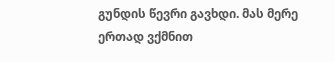გუნდის წევრი გავხდი. მას მერე ერთად ვქმნით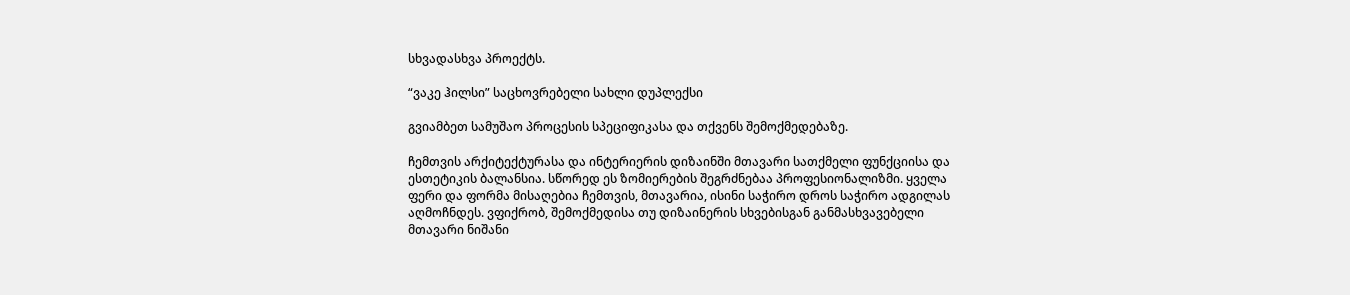სხვადასხვა პროექტს.

“ვაკე ჰილსი” საცხოვრებელი სახლი დუპლექსი

გვიამბეთ სამუშაო პროცესის სპეციფიკასა და თქვენს შემოქმედებაზე.

ჩემთვის არქიტექტურასა და ინტერიერის დიზაინში მთავარი სათქმელი ფუნქციისა და ესთეტიკის ბალანსია. სწორედ ეს ზომიერების შეგრძნებაა პროფესიონალიზმი. ყველა ფერი და ფორმა მისაღებია ჩემთვის, მთავარია, ისინი საჭირო დროს საჭირო ადგილას აღმოჩნდეს. ვფიქრობ, შემოქმედისა თუ დიზაინერის სხვებისგან განმასხვავებელი მთავარი ნიშანი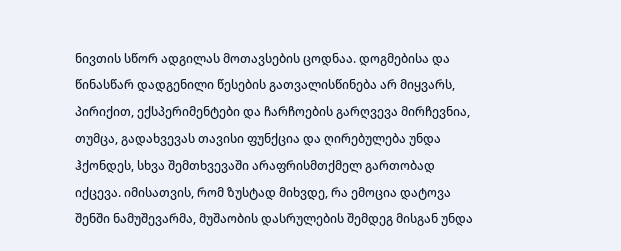ნივთის სწორ ადგილას მოთავსების ცოდნაა. დოგმებისა და წინასწარ დადგენილი წესების გათვალისწინება არ მიყვარს, პირიქით, ექსპერიმენტები და ჩარჩოების გარღვევა მირჩევნია, თუმცა, გადახვევას თავისი ფუნქცია და ღირებულება უნდა ჰქონდეს, სხვა შემთხვევაში არაფრისმთქმელ გართობად იქცევა. იმისათვის, რომ ზუსტად მიხვდე, რა ემოცია დატოვა შენში ნამუშევარმა, მუშაობის დასრულების შემდეგ მისგან უნდა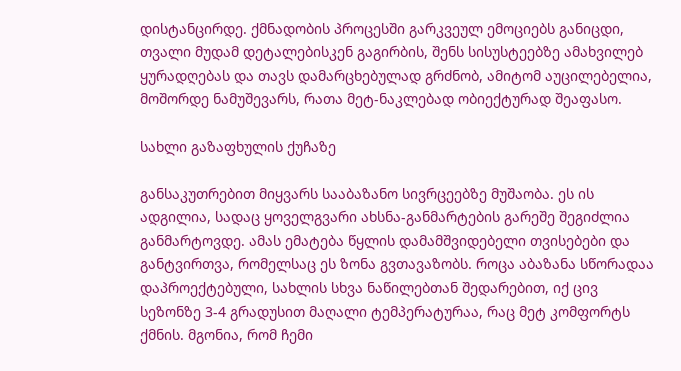დისტანცირდე. ქმნადობის პროცესში გარკვეულ ემოციებს განიცდი, თვალი მუდამ დეტალებისკენ გაგირბის, შენს სისუსტეებზე ამახვილებ ყურადღებას და თავს დამარცხებულად გრძნობ, ამიტომ აუცილებელია, მოშორდე ნამუშევარს, რათა მეტ-ნაკლებად ობიექტურად შეაფასო.

სახლი გაზაფხულის ქუჩაზე

განსაკუთრებით მიყვარს სააბაზანო სივრცეებზე მუშაობა. ეს ის ადგილია, სადაც ყოველგვარი ახსნა-განმარტების გარეშე შეგიძლია განმარტოვდე. ამას ემატება წყლის დამამშვიდებელი თვისებები და განტვირთვა, რომელსაც ეს ზონა გვთავაზობს. როცა აბაზანა სწორადაა დაპროექტებული, სახლის სხვა ნაწილებთან შედარებით, იქ ცივ სეზონზე 3-4 გრადუსით მაღალი ტემპერატურაა, რაც მეტ კომფორტს ქმნის. მგონია, რომ ჩემი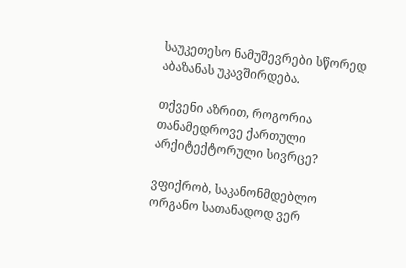საუკეთესო ნამუშევრები სწორედ აბაზანას უკავშირდება.

თქვენი აზრით, როგორია თანამედროვე ქართული არქიტექტორული სივრცე?

ვფიქრობ, საკანონმდებლო ორგანო სათანადოდ ვერ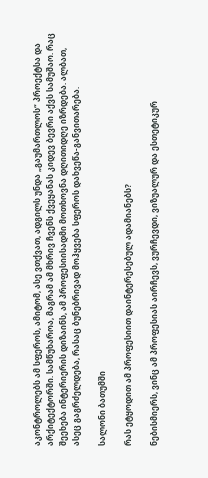აკონტროლებს ამ სფეროს, ამიტომ, ასე ვთქვათ, ადგილს უნდა „გაუმართლოს“ პროექტსა და არქიტექტორში. სამწუხაროა, მაგრამ ამ მხრივ ჩვენს ქვეყანას კიდევ ბევრი აქვს სამუშაო. რაც შეეხება ინტერიერის დიზაინს, ამ პროფესიისადმი მოთხოვნა დღითიდღე იზრდება. ალბათ, ასეც გაგრძელდება, რასაც ბუნებრივად მოჰყვება სფეროს დახვეწა-განვითარება.

სალონი ბათუმში

რას ეტყოდით ამ პროფესიით დაინტერესებულ ადამიანებს?

ნებისმიერს, ვინც ამ პროფესიას აირჩევს, ვურჩევდი, ვიზუალურ და ესთეტიკურ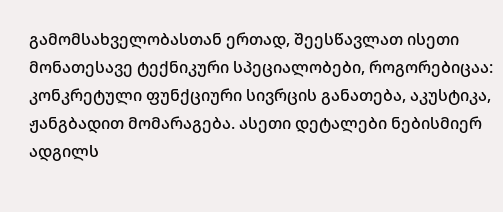გამომსახველობასთან ერთად, შეესწავლათ ისეთი მონათესავე ტექნიკური სპეციალობები, როგორებიცაა: კონკრეტული ფუნქციური სივრცის განათება, აკუსტიკა, ჟანგბადით მომარაგება. ასეთი დეტალები ნებისმიერ ადგილს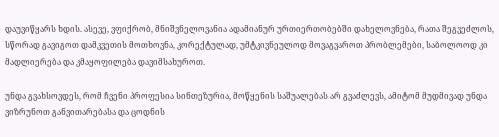დაუვიწყარს ხდის. ასევე, ვფიქრობ, მნიშვნელოვანია ადამიანურ ურთიერთობებში დახელოვნება, რათა შეგვეძლოს, სწორად გავიგოთ დამკვეთის მოთხოვნა, კორექტულად, უმტკივნეულოდ მოვაგვაროთ პრობლემები, საბოლოოდ კი მადლიერება და კმაყოფილება დავიმსახუროთ.

უნდა გვახსოვდეს, რომ ჩვენი პროფესია სინთეზურია, მოწყენის საშუალებას არ გვაძლევს, ამიტომ მუდმივად უნდა ვიზრუნოთ განვითარებასა და ცოდნის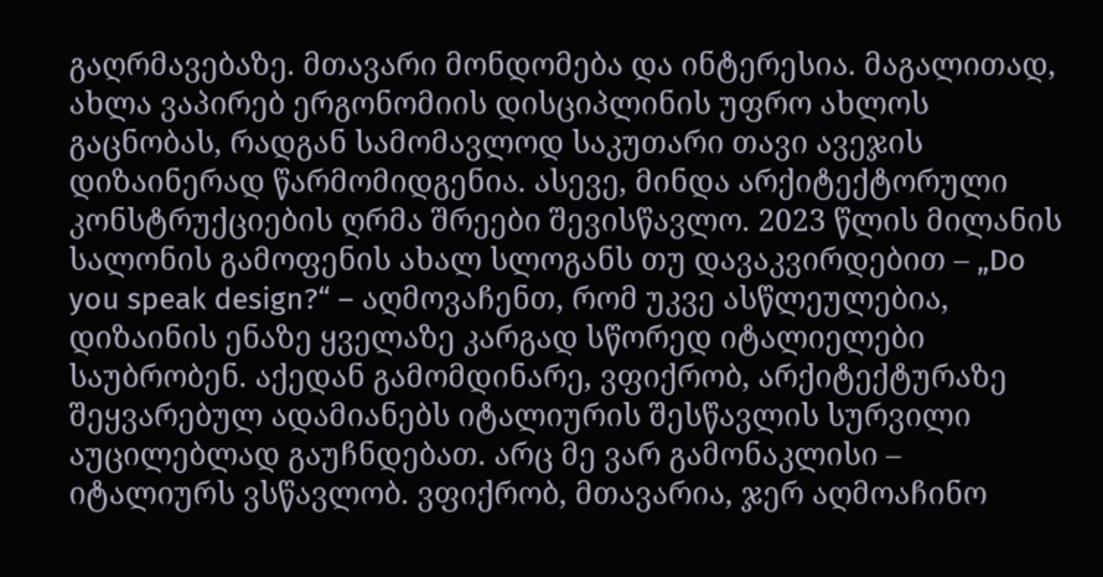გაღრმავებაზე. მთავარი მონდომება და ინტერესია. მაგალითად, ახლა ვაპირებ ერგონომიის დისციპლინის უფრო ახლოს გაცნობას, რადგან სამომავლოდ საკუთარი თავი ავეჯის დიზაინერად წარმომიდგენია. ასევე, მინდა არქიტექტორული კონსტრუქციების ღრმა შრეები შევისწავლო. 2023 წლის მილანის სალონის გამოფენის ახალ სლოგანს თუ დავაკვირდებით – „Do you speak design?“ – აღმოვაჩენთ, რომ უკვე ასწლეულებია, დიზაინის ენაზე ყველაზე კარგად სწორედ იტალიელები საუბრობენ. აქედან გამომდინარე, ვფიქრობ, არქიტექტურაზე შეყვარებულ ადამიანებს იტალიურის შესწავლის სურვილი აუცილებლად გაუჩნდებათ. არც მე ვარ გამონაკლისი – იტალიურს ვსწავლობ. ვფიქრობ, მთავარია, ჯერ აღმოაჩინო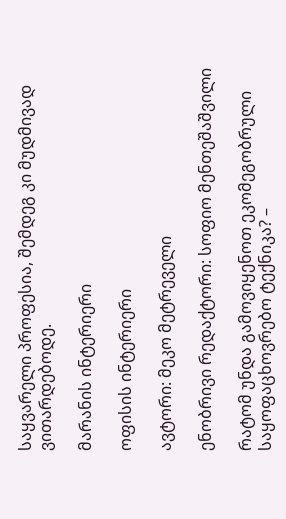საყვარელი პროფესია, შემდეგ კი მუდმივად ვითარდებოდე.

მარანის ინტერიერი

ოფისის ინტერიერი

ავტორი: მეკო მეტრეველი

ენობრივი რედაქტორი: სოფიო მენთეშაშვილი

რატომ უნდა გამოვიყენოთ ეკომეგობრული საყოფაცხოვრებო ტექნიკა? –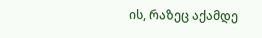ის, რაზეც აქამდე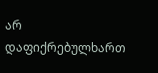არ დაფიქრებულხართ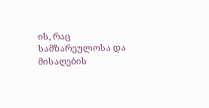ის, რაც სამზარეულოსა და მისაღების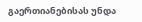გაერთიანებისას უნდა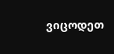ვიცოდეთ